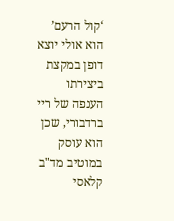‘קול הרעם’ הוא אולי יוצא דופן במקצת ביצירתו הענפה של ריי ברדבורי, שכן הוא עוסק במוטיב מד"ב קלאסי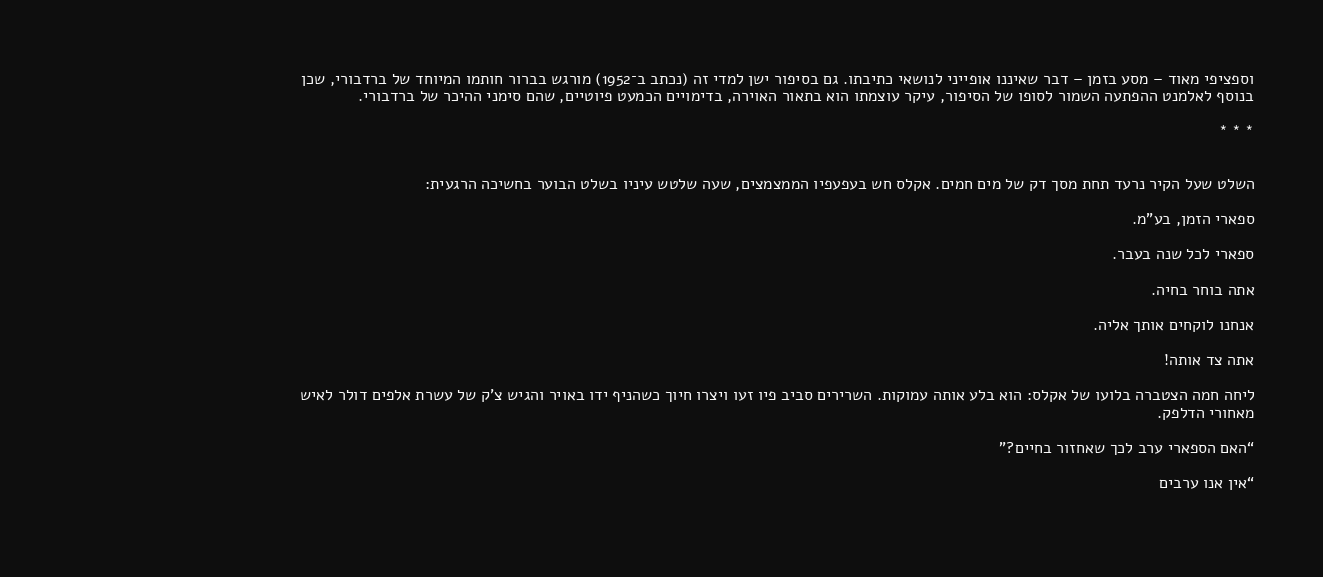וספציפי מאוד – מסע בזמן – דבר שאיננו אופייני לנושאי כתיבתו. גם בסיפור ישן למדי זה (נכתב ב־1952) מורגש בברור חותמו המיוחד של ברדבורי, שכן בנוסף לאלמנט ההפתעה השמור לסופו של הסיפור, עיקר עוצמתו הוא בתאור האוירה, בדימויים הכמעט פיוטיים, שהם סימני ההיכר של ברדבורי.

* * *


השלט שעל הקיר נרעד תחת מסך דק של מים חמים. אקלס חש בעפעפיו הממצמצים, שעה שלטש עיניו בשלט הבוער בחשיכה הרגעית:

ספארי הזמן, בע"מ.

ספארי לכל שנה בעבר.

אתה בוחר בחיה.

אנחנו לוקחים אותך אליה.

אתה צד אותה!

ליחה חמה הצטברה בלועו של אקלס: הוא בלע אותה עמוקות. השרירים סביב פיו זעו ויצרו חיוך כשהניף ידו באויר והגיש צ’ק של עשרת אלפים דולר לאיש מאחורי הדלפק.

“האם הספארי ערב לכך שאחזור בחיים?”

“אין אנו ערבים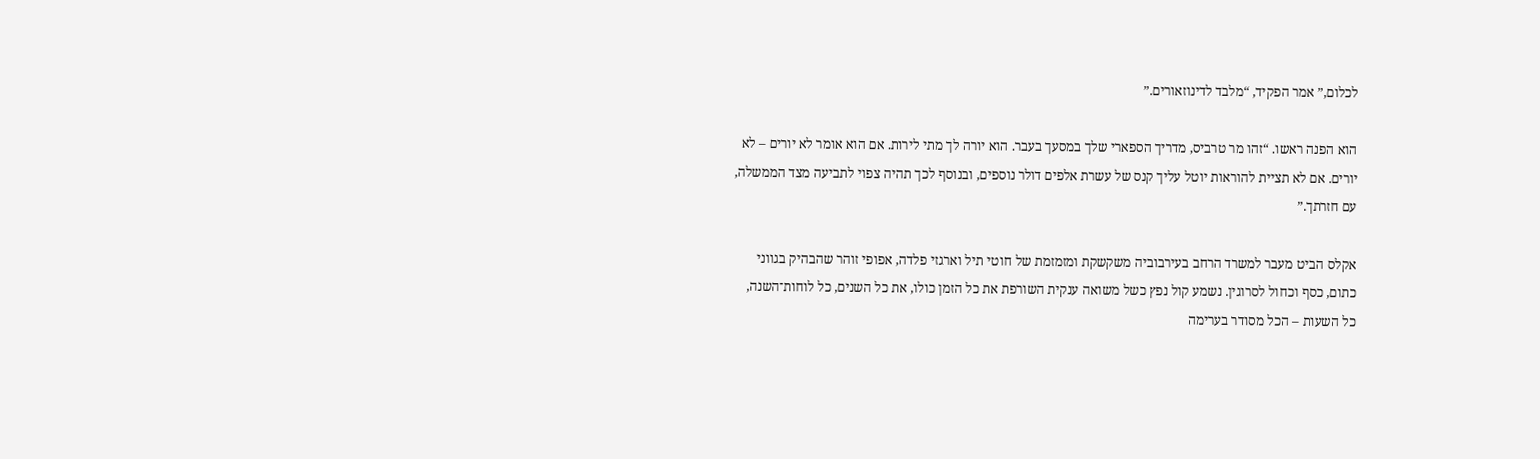לכלום,” אמר הפקיד, “מלבד לדינוזאורים.”

הוא הפנה ראשו. “זהו מר טרביס, מדריך הספארי שלך במסעך בעבר. הוא יורה לך מתי לירות. אם הוא אומר לא יורים – לא יורים. אם לא תציית להוראות יוטל עליך קנס של עשרת אלפים דולר נוספים, ובנוסף לכך תהיה צפוי לתביעה מצד הממשלה, עם חזרתך.”

אקלס הביט מעבר למשרד הרחב בעירבוביה משקשקת ומזמזמת של חוטי תיל וארגזי פלדה, אפופי זוהר שהבהיק בגווני כתום, כסף וכחול לסרוגין. נשמע קול נפץ כשל משואה ענקית השורפת את כל הזמן כולו, את כל השנים, כל לוחות־השנה, כל השעות – הכל מסודר בערימה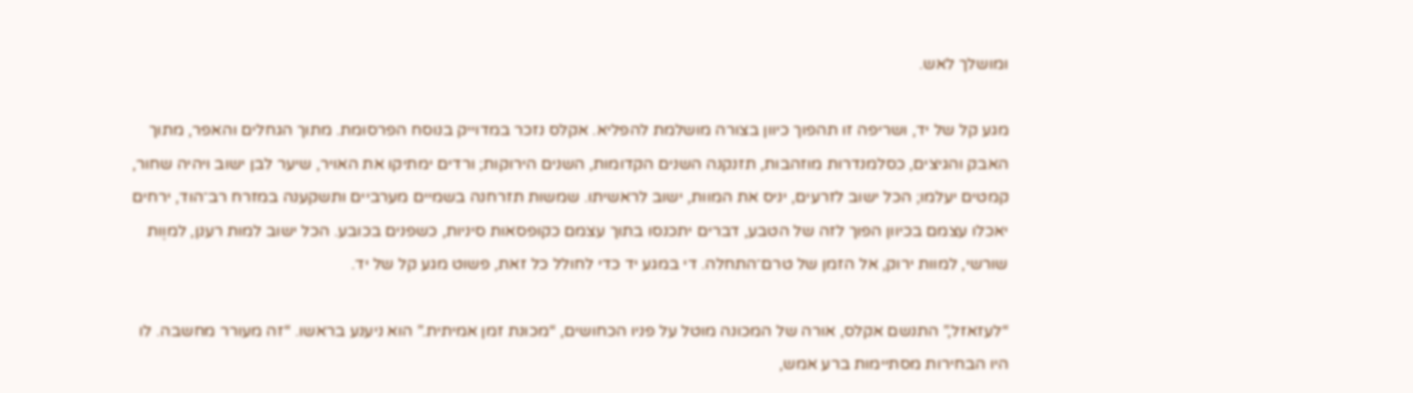ומושלך לאש.

מגע קל של יד, ושריפה זו תהפוך כיוון בצורה מושלמת להפליא. אקלס נזכר במדוייק בנוסח הפרסומת. מתוך הגחלים והאפר, מתוך האבק והגיצים, כסלמנדרות מוזהבות, תזנקנה השנים הקדומות, השנים הירוקות; ורדים ימתיקו את האויר, שיער לבן ישוב ויהיה שחור, קמטים יעלמו; הכל ישוב לזרעים, יניס את המוות, ישוב לראשיתו. שמשות תזרחנה בשמיים מערביים ותשקענה במזרח רב־הוד, ירחים יאכלו עצמם בכיוון הפוך לזה של הטבע, דברים יתכנסו בתוך עצמם כקופסאות סיניות, כשפנים בכובע. הכל ישוב למות רענן, למוֶות שורשי, למוות ירוק, אל הזמן של טרם־התחלה. די במגע יד כדי לחולל כל זאת, פשוט מגע קל של יד.

“לעזאזל,” התנשם אקלס, אורה של המכונה מוטל על פניו הכחושים, “מכונת זמן אמיתית.” הוא ניענע בראשו. “זה מעורר מחשבה. לו היו הבחירות מסתיימות ברע אמש,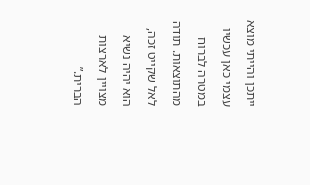ייתכן והייתי מוצא עצמי כאן עכשיו במטרה לברוח מהתוצאות. תודה לאל שקייט זכה, הוא יהיה נשיא מצויין לארצות הברית.”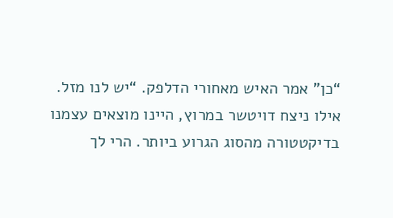“כן” אמר האיש מאחורי הדלפק. “יש לנו מזל. אילו ניצח דויטשר במרוץ, היינו מוצאים עצמנו בדיקטטורה מהסוג הגרוע ביותר. הרי לך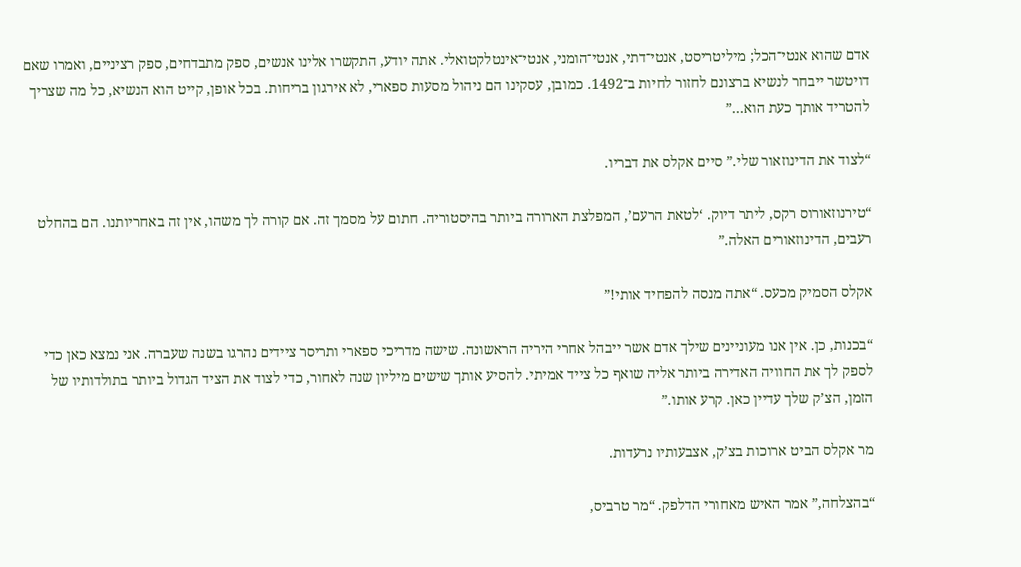אדם שהוא אנטי־הכל; מיליטריסט, אנטי־דתי, אנטי־הומני, אנטי־אינטלקטואלי. אתה יודע, התקשרו אלינו אנשים, ספק מתבדחים, ספק רציניים, ואמרו שאם דויטשר ייבחר לנשיא ברצונם לחזור לחיות ב־1492. כמובן, עסקינו הם ניהול מסעות ספארי, לא אירגון בריחות. בכל אופן, קייט הוא הנשיא, כל מה שצריך להטריד אותך כעת הוא…”

“לצוד את הדינוזאור שלי.” סיים אקלס את דבריו.

“טירנוזאורוס רקס, ליתר דיוק. ‘לטאת הרעם’, המפלצת הארורה ביותר בהיסטוריה. חתום על מסמך זה. אם קורה לך משהו, אין זה באחריותנו. הם בהחלט רעבים, הדינוזאורים האלה.”

אקלס הסמיק מכעס. “אתה מנסה להפחיד אותי!”

“בכנות, כן. אין אנו מעוניינים שילך אדם אשר ייבהל אחרי היריה הראשונה. שישה מדריכי ספארי ותריסר ציידים נהרגו בשנה שעברה. אני נמצא כאן כדי לספק לך את החוויה האדירה ביותר אליה שואף כל צייד אמיתי. להסיע אותך שישים מיליון שנה לאחור, כדי לצוד את הציד הגדול ביותר בתולדותיו של הזמן, הצ’ק שלך עדיין כאן. קרע אותו.”

מר אקלס הביט ארוכות בצ’ק, אצבעותיו נרעדות.

“בהצלחה,” אמר האיש מאחורי הדלפק. “מר טרביס,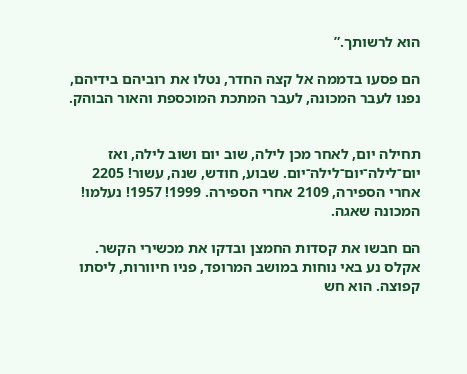הוא לרשותך.”

הם פסעו בדממה אל קצה החדר, נטלו את רוביהם בידיהם, נפנו לעבר המכונה, לעבר המתכת המוכספת והאור הבוהק.


תחילה יום, לאחר מכן לילה, שוב יום ושוב לילה, ואז יום־לילה־יום־לילה־יום. שבוע, חודש, שנה, עשור! 2205 אחרי הספירה, 2109 אחרי הספירה. 1999! 1957! נעלמו! המכונה שאגה.

הם חבשו את קסדות החמצן ובדקו את מכשירי הקשר. אקלס נע באי נוחות במושב המרופד, פניו חיוורות, ליסתו קפוצה. הוא חש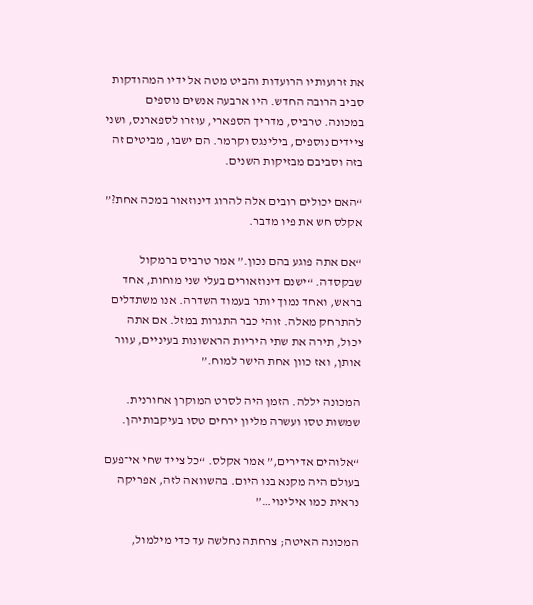את זרועותיו הרועדות והביט מטה אל ידיו המהודקות סביב הרובה החדש. היו ארבעה אנשים נוספים במכונה. טרביס, מדריך הספארי, עוזרו לספארנס, ושני ציידים נוספים, בילינגס וקרמר. הם ישבו, מביטים זה בזה וסביבם מבזיקות השנים.

“האם יכולים רובים אלה להרוג דינוזאור במכה אחת?” אקלס חש את פיו מדבר.

“אם אתה פוגע בהם נכון.” אמר טרביס ברמקול שבקסדה. “ישנם דינוזאורים בעלי שני מוחות, אחד בראש, ואחד נמוך יותר בעמוד השדרה. אנו משתדלים להתרחק מאלה. זוהי כבר התגרות במזל. אם אתה יכול, תירה את שתי היריות הראשונות בעיניים, עוור אותן, ואז כוון אחת הישר למוח.”

המכונה יללה. הזמן היה לסרט המוקרן אחורנית. שמשות טסו ועשרה מליון ירחים טסו בעיקבותיהן.

“אלוהים אדירים,” אמר אקלס. “כל צייד שחי אי־פעם בעולם היה מקנא בנו היום. בהשוואה לזה, אפריקה נראית כמו אילינוי…”

המכונה האיטה; צרחתה נחלשה עד כדי מילמול,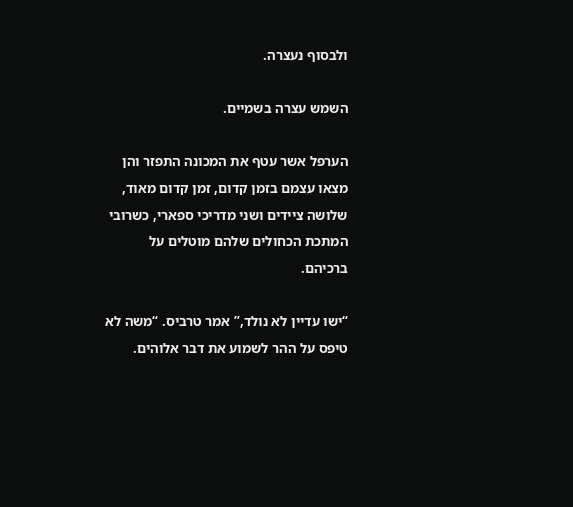ולבסוף נעצרה.

השמש עצרה בשמיים.

הערפל אשר עטף את המכונה התפזר והן מצאו עצמם בזמן קדום, זמן קדום מאוד, שלושה ציידים ושני מדריכי ספארי, כשרובי המתכת הכחולים שלהם מוטלים על ברכיהם.

“ישו עדיין לא נולד,” אמר טרביס. “משה לא טיפס על ההר לשמוע את דבר אלוהים.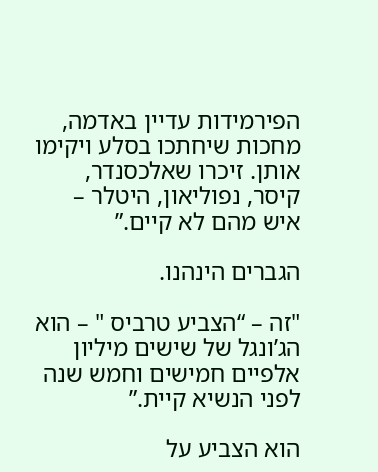הפירמידות עדיין באדמה, מחכות שיחתכו בסלע ויקימו אותן. זיכרו שאלכסנדר, קיסר, נפוליאון, היטלר – איש מהם לא קיים.”

הגברים הינהנו.

"זה – “הצביע טרביס " – הוא הג’ונגל של שישים מיליון אלפיים חמישים וחמש שנה לפני הנשיא קיית.”

הוא הצביע על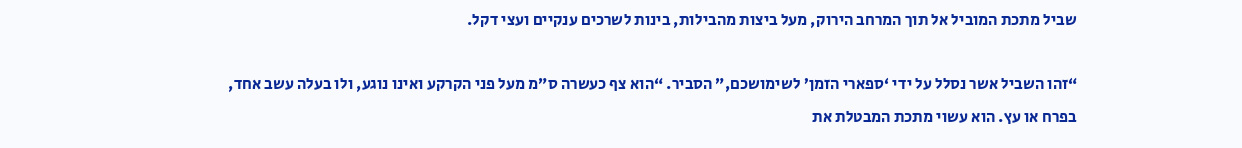שביל מתכת המוביל אל תוך המרחב הירוק, מעל ביצות מהבילות, בינות לשרכים ענקיים ועצי דקל.

“זהו השביל אשר נסלל על ידי ‘ספארי הזמן’ לשימושכם,” הסביר. “הוא צף כעשרה ס”מ מעל פני הקרקע ואינו נוגע, ולו בעלה עשב אחד, בפרח או עץ. הוא עשוי מתכת המבטלת את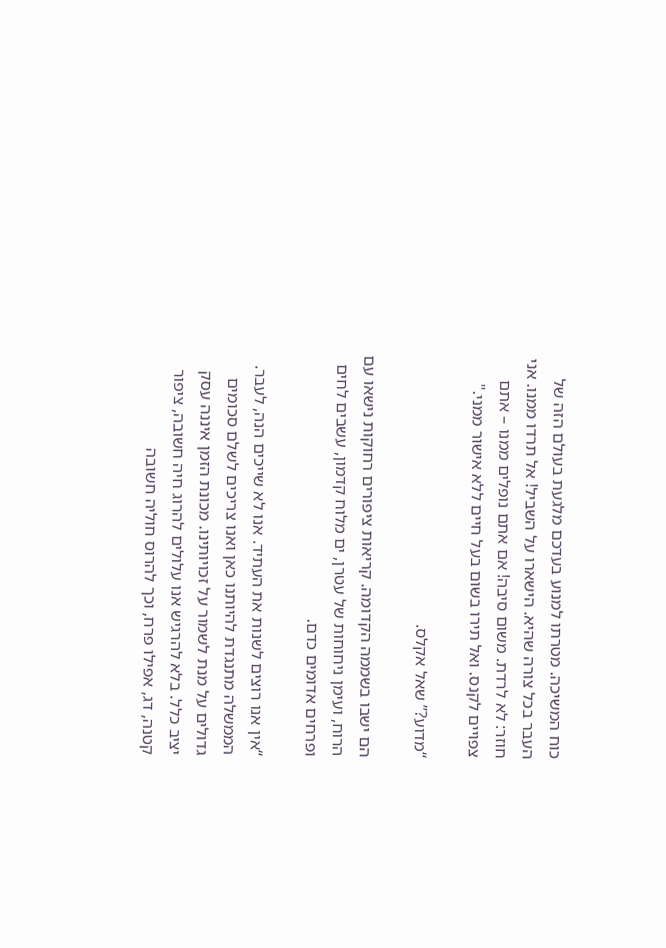כוח המשיכה. מטרתו למנוע בעדכם מלגעת בעולם הזה של העבר בכל צורה שהיא. הישארו על השביל! אל תרדו ממנו. אני חוזר: לא לרדת. משום סיבה! אם אתם נופלים ממנו – אתם צפויים לקנס. ואל תירו בשום בעל חיים ללא אישור ממני."

“מדוע?” שאל אקלס.

הם ישבו בשממה הקדומה. קריאות ציפורים רחוקות נישאו עם הרוח, ועימן ניחוחות של עטרן, ים מלוח קדמון, עשבים לחים ופרחים אדומים כדם.

“אין אנו רוצים לשנות את העתיד. אנו לא שייכים הנה, לעבר. הממשלה מתנגדת להיותנו כאן ואנו צריכים לשלם סכומים גדולים על מנת לשמור על זכויותינו. מכונת הזמן איננה עסק יציב כלל. בלא להרגיש אנו עלולים להרוג חיה חשובה, ציפור קטנה, דג, אפילו פרח, וכך להרוס חוליה חשובה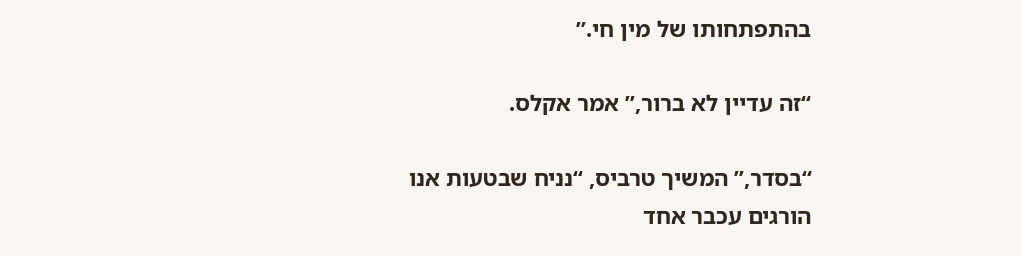בהתפתחותו של מין חי.”

“זה עדיין לא ברור,” אמר אקלס.

“בסדר,” המשיך טרביס, “נניח שבטעות אנו הורגים עכבר אחד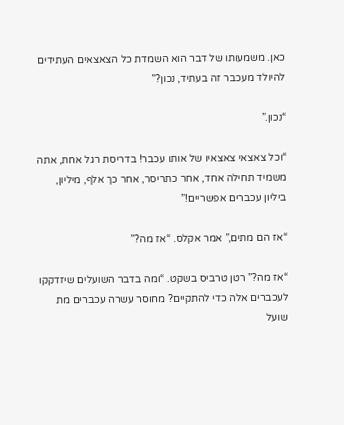כאן. משמעותו של דבר הוא השמדת כל הצאצאים העתידים להיולד מעכבר זה בעתיד, נכון?”

“נכון.”

“וכל צאצאי צאצאיו של אותו עכבר! בדריסת רגל אחת, אתה משמיד תחילה אחד, אחר כתריסר, אחר כך אלף, מיליון, ביליון עכברים אפשריים!”

“אז הם מתים,” אמר אקלס. “אז מה?”

“אז מה?” רטן טרביס בשקט. “ומה בדבר השועלים שיזדקקו לעכברים אלה כדי להתקיים? מחוסר עשרה עכברים מת שועל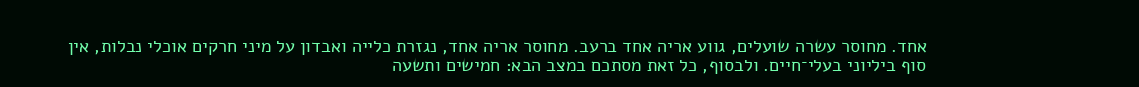אחד. מחוסר עשרה שועלים, גווע אריה אחד ברעב. מחוסר אריה אחד, נגזרת כלייה ואבדון על מיני חרקים אוכלי נבלות, אין סוף ביליוני בעלי־חיים. ולבסוף, כל זאת מסתכם במצב הבא: חמישים ותשעה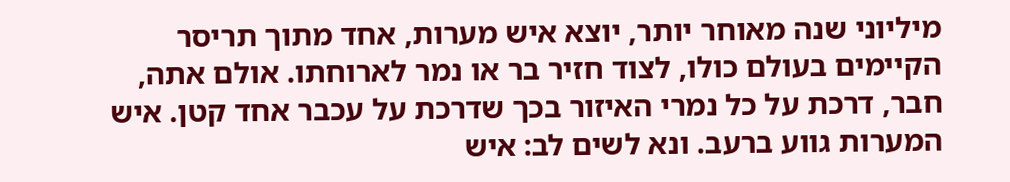מיליוני שנה מאוחר יותר, יוצא איש מערות, אחד מתוך תריסר הקיימים בעולם כולו, לצוד חזיר בר או נמר לארוחתו. אולם אתה, חבר, דרכת על כל נמרי האיזור בכך שדרכת על עכבר אחד קטן. איש המערות גווע ברעב. ונא לשים לב: איש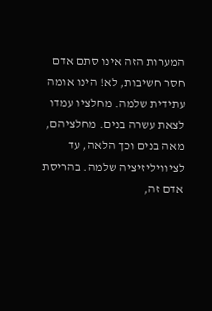המערות הזה אינו סתם אדם חסר חשיבות, לא! הינו אומה עתידית שלמה. מחלציו עמדו לצאת עשרה בנים. מחלציהם, מאה בנים וכך הלאה, עד לציוויליזיציה שלמה. בהריסת אדם זה,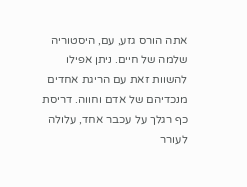אתה הורס גזע, עם, היסטוריה שלמה של חיים. ניתן אפילו להשוות זאת עם הריגת אחדים מנכדיהם של אדם וחווה. דריסת כף רגלך על עכבר אחד, עלולה לעורר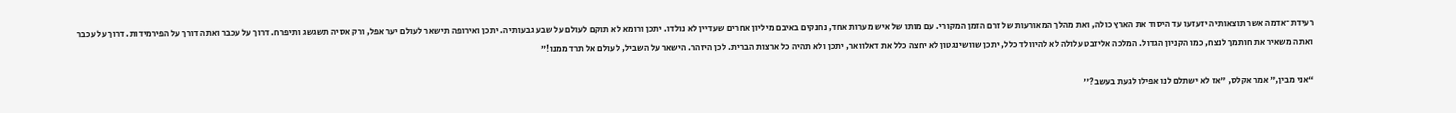רעידת־אדמה אשר תוצאותיה יזעזעו עד היסוד את הארץ כולה, ואת מהלך המאורעות של זרם הזמן המקורי. עם מותו של איש מערות אחד, נחנקים באיבם מיליון אחרים שעדיין לא נולדו. יתכן ורומא לא תוקם לעולם על שבע גבעותיה. יתכן ואירופה תישאר לעולם יער אפל, ורק אסיה תשגשג ותיפרח. דרוך על עכבר ואתה דורך על הפירמידות. דרוך על עכבר ואתה משאיר את חותמך לנצח, כמו הקניון הגדול. המלכה אליזבט עלולה לא להיוולד כלל, יתכן שוושינגטון לא יחצה כלל את דאלוואר, יתכן ולא תהיה כל ארצות הברית. לכן היזהר. הישאר על השביל, לעולם אל תרד ממנו!”

“אני מבין,” אמר אקלס, "אז לא ישתלם לנו אפילו לגעת בעשב?''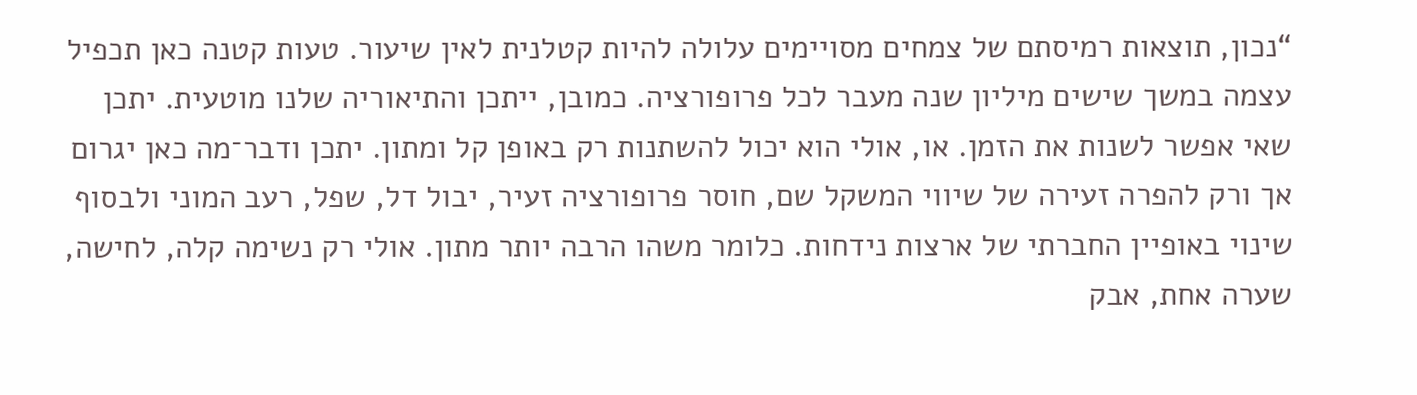“נכון, תוצאות רמיסתם של צמחים מסויימים עלולה להיות קטלנית לאין שיעור. טעות קטנה כאן תכפיל עצמה במשך שישים מיליון שנה מעבר לכל פרופורציה. כמובן, ייתכן והתיאוריה שלנו מוטעית. יתכן שאי אפשר לשנות את הזמן. או, אולי הוא יכול להשתנות רק באופן קל ומתון. יתכן ודבר־מה כאן יגרום אך ורק להפרה זעירה של שיווי המשקל שם, חוסר פרופורציה זעיר, יבול דל, שפל, רעב המוני ולבסוף שינוי באופיין החברתי של ארצות נידחות. כלומר משהו הרבה יותר מתון. אולי רק נשימה קלה, לחישה, שערה אחת, אבק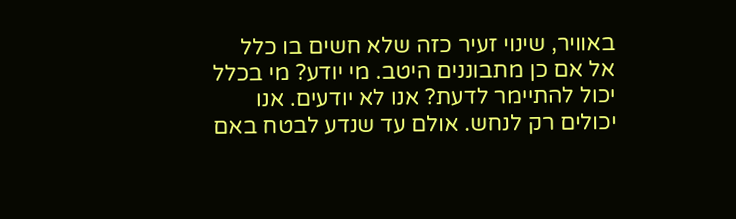באוויר, שינוי זעיר כזה שלא חשים בו כלל אל אם כן מתבוננים היטב. מי יודע? מי בכלל יכול להתיימר לדעת? אנו לא יודעים. אנו יכולים רק לנחש. אולם עד שנדע לבטח באם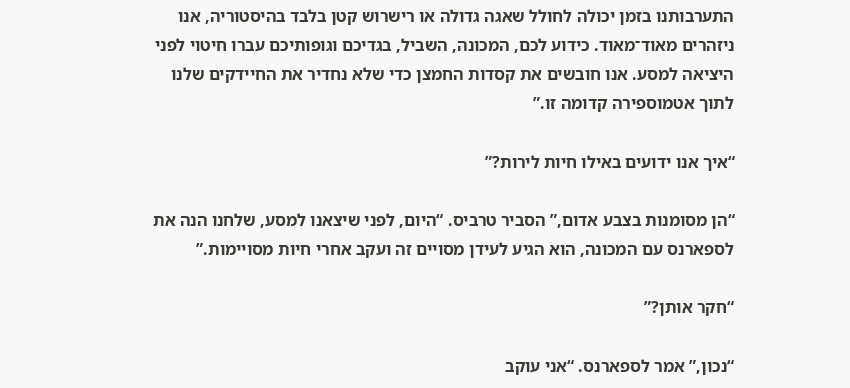התערבותנו בזמן יכולה לחולל שאגה גדולה או רישרוש קטן בלבד בהיסטוריה, אנו ניזהרים מאוד־מאוד. כידוע לכם, המכונה, השביל, בגדיכם וגופותיכם עברו חיטוי לפני היציאה למסע. אנו חובשים את קסדות החמצן כדי שלא נחדיר את החיידקים שלנו לתוך אטמוספירה קדומה זו.”

“איך אנו ידועים באילו חיות לירות?”

“הן מסומנות בצבע אדום,” הסביר טרביס. “היום, לפני שיצאנו למסע, שלחנו הנה את לספארנס עם המכונה, הוא הגיע לעידן מסויים זה ועקב אחרי חיות מסויימות.”

“חקר אותן?”

“נכון,” אמר לספארנס. “אני עוקב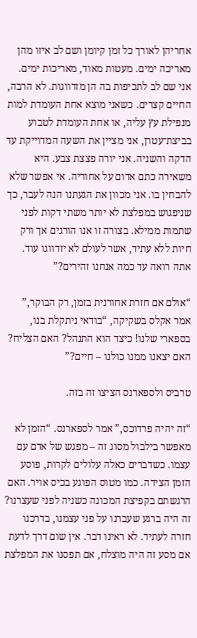אחריהן לאורך כל זמן קיומן ושם לב איזו מהן מאריכה ימים. מעטות מאוד, מאריכות ימים. אני שם לב לתכיפות בה הן מזדווגות. לא הרבה, החיים קצרים. כשאני מוצא אחת העומדת למות מנפילת עץ עליה, או אחת העומדת לטבוע בביצת־עטרן, אני מציין את השעה המדוייקת עד הדקה והשניה. אני יורה פצצת צבע. היא משאירה כתם אדום על אחוריה. אי אפשר שלא להבחין בו. אני מכוון את הגעתנו הנה לעבר, כך שניפגוש במפלצת לא יותר משתי דקות לפני שתמות ממילא. בצורה זו אנו הורגים אך ורק חיות ללא עתיד, אשר לעולם לא יזדווגו עוד. אתה רואה עד כמה אנחנו זהירים?”

“אולם אם חזרת אחורנית בזמן, רק הבוקר,” אמר אקלס בשקיקה, “בודאי ניתקלת בנו, בספארי שלנו! כיצד הוא התנהל? האם הצליח? האם יצאנו ממנו כולנו – חיים?”

טרביס ולספארנס הציצו זה בזה.

“זה יהיה פרדוכס,” אמר לספארנס. “הזמן לא מאפשר בילבול מסוג זה – מפגש של אדם עם עצמו. כשדברים כאלה עלולים לקרות, פוסע הזמן הצידה. כמו מטוס הפוגע בכיס אויר. האם הרגשתם בקפיצת המכונה כשניה לפני שעצרנו? זה היה ברגע שעברנו על פני עצמנו, בדרכנו חזרה לעתיד. לא ראינו דבר. אין שום דרך לדעת אם מסע זה היה מוצלח, אם תפסנו את המפלצת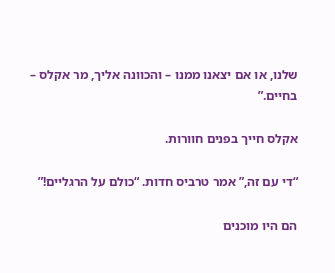שלנו, או אם יצאנו ממנו – והכוונה אליך, מר אקלס – בחיים.”

אקלס חייך בפנים חוורות.

“די עם זה,” אמר טרביס חדות. “כולם על הרגליים!”

הם היו מוכנים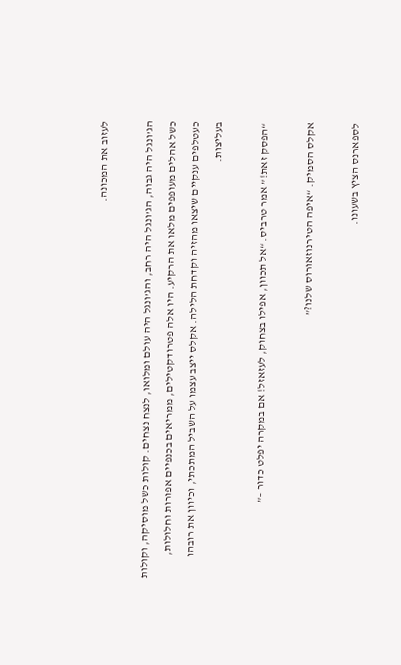לעזוב את המכונה.

הג’ונגל היה גבוה, הג’ונגל היה רחב, והג’ונגל היה עולם ומלואו, לנצח נצחים. קולות כשל מוסיקה, וקולות כשל אהלים מעופפים מלאו את הרקיע. היו אלה פטרודקטילים, ממריאים בכנפיים אפורות וחלולות, כעטלפים ענקיים שיצאו מהזיה וקדחת הלילה. אקלס ייצב עצמו על השביל המתכתי, וכיוון את רובהו בעליצות.

“הפסק זאת!” אמר טרביס. “אל תכוון, אפילו בצחוק, לעזאזל! אם במקרה יפלט כדור –”

אקלס הסמיק. “איפה הטירנוזאורוס שלנו?”

לספארנס הציץ בשעונו.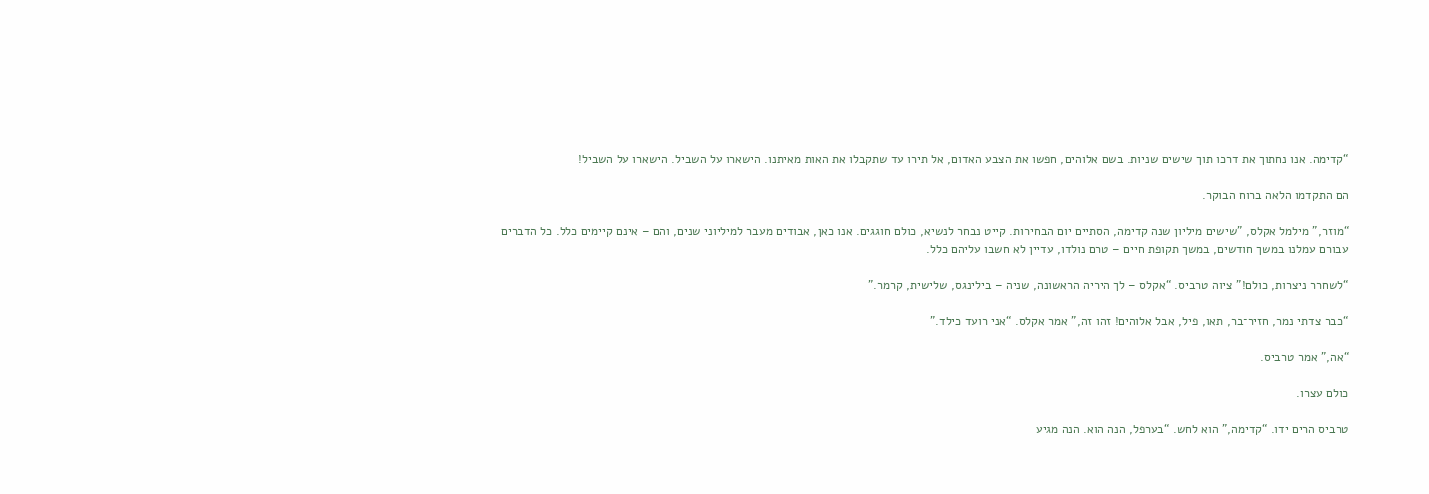“קדימה. אנו נחתוך את דרכו תוך שישים שניות. בשם אלוהים, חפשו את הצבע האדום, אל תירו עד שתקבלו את האות מאיתנו. הישארו על השביל. הישארו על השביל!

הם התקדמו הלאה ברוח הבוקר.

“מוזר,” מילמל אקלס, "שישים מיליון שנה קדימה, הסתיים יום הבחירות. קייט נבחר לנשיא, כולם חוגגים. אנו כאן, אבודים מעבר למיליוני שנים, והם – אינם קיימים כלל. כל הדברים עבורם עמלנו במשך חודשים, במשך תקופת חיים – טרם נולדו, עדיין לא חשבו עליהם כלל.

“לשחרר ניצרות, כולם!” ציוה טרביס. “אקלס – לך היריה הראשונה, שניה – בילינגס, שלישית, קרמר.”

“כבר צדתי נמר, חזיר־בר, תאו, פיל, אבל אלוהים! זהו זה,” אמר אקלס. “אני רועד כילד.”

“אה,” אמר טרביס.

כולם עצרו.

טרביס הרים ידו. “קדימה,” הוא לחש. “בערפל, הנה הוא. הנה מגיע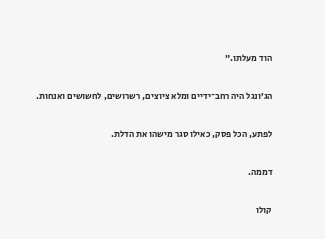הוד מעלתו.”

הג’ונגל היה רחב־ידיים ומלא ציוצים, רשרושים, לחשושים ואנחות.

לפתע, הכל פסק, כאילו סגר מישהו את הדלת.

דממה.

קולו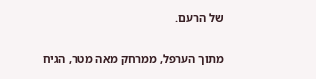של הרעם.

מתוך הערפל, ממרחק מאה מטר, הגיח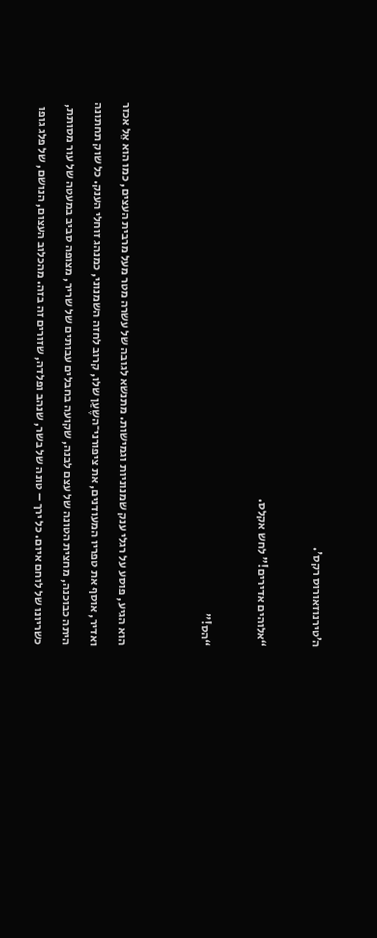ה’טירנוזאורוס רקס'.

“אלוהים אדירים!” לחש אקלס.

“הס!”


הוא הגיע, פוסע על רגלי ענק שמנוניות וגמישות. מתנשא לגובה של עשרה מטר מעל מרבית העצים, כמו הוא אֵל אכזר ואדיר, אוסף את טפריו המעודנים, את ציפורני־השֶעַן שלו, קרוב לחזה השמנוני, כמנהג זוחלי הענק. כל שוק תחתונה היתה כבוכנה, מחצית הטונה של עצם לבנה, שקועה בחבלים עבותים של שריר, מצופה סביב במעטה של עור מסותת, כשריונו של לוחם איום. כל ירך – טונה של בשר, שנהב ופלדה, שזורים זה בזה. מהכלוב העצום, הנושם, של פלג גופו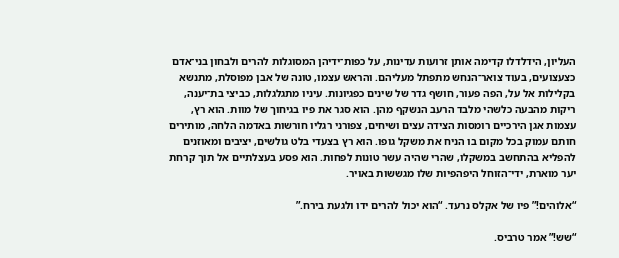העליון, הידלדלו קדימה אותן זרועות עדינות, על כפות־ידיהן המסוגלות להרים ולבחון בני־אדם כצעצועים, בעוד צואר־הנחש מתפתל מעליהם. והראש עצמו, טונה של אבן מפוסלת, מתנשא בקלילות אל על, הפה פעור, חושף גדר של שינים כפגיונות. עיניו מתגלגלות, כביצי בת־יענה, ריקות מהבעה כלשהי מלבד הרעב הנשקף מהן. הוא סגר את פיו בגיחוך של מוות. הוא רץ, עצמות אגן הירכיים רומסות הצידה עצים ושיחים, צפורני רגליו חורשות באדמה הלחה, מותירים חותם עמוק בכל מקום בו הניח את משקל גופו. הוא רץ בצעדי בלט גולשים, יציבים ומאוזנים להפליא בהתחשב במשקלו, שהרי שהיה עשר טונות לפחות. הוא פסע בעצלתיים אל תוך קרחת יער מוארת, ידי־הזוחל היפהפיות שלו מגששות באויר.

“אלוהים!” פיו של אקלס נרעד. “הוא יכול להרים ידו ולגעת בירח.”

“שש!” אמר טרביס.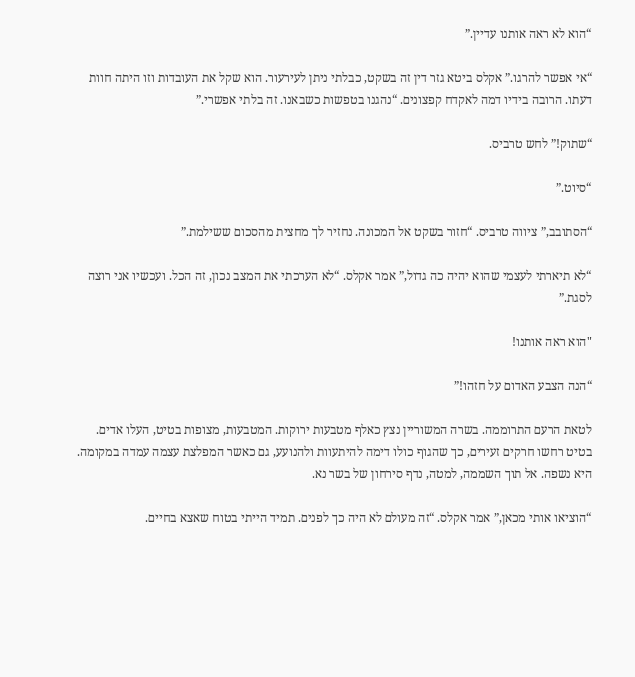“הוא לא ראה אותנו עדיין.”

“אי אפשר להרגו.” אקלס ביטא גזר דין זה בשקט, כבלתי ניתן לעירעור. הוא שקל את העובדות וזו היתה חוות דעתו. הרובה בידיו דמה לאקדח קפצונים. “נהגנו בטפשות כשבאנו. זה בלתי אפשרי.”

“שתוק!” לחש טרביס.

“סיוט.”

“הסתובב,” ציווה טרביס. “חזור בשקט אל המכונה. נחזיר לך מחצית מהסכום ששילמת.”

“לא תיארתי לעצמי שהוא יהיה כה גדול,” אמר אקלס. “לא הערכתי את המצב נכון, זה הכל. ועכשיו אני רוצה לסגת.”

"הוא ראה אותנו!

“הנה הצבע האדום על חזהו!”

לטאת הרעם התרוממה. בשרה המשוריין נצץ כאלף מטבעות ירוקות. המטבעות, מצופות בטיט, העלו אדים. בטיט רחשו חרקים זעירים, כך שהגוף כולו דימה להיתעוות ולהנועע, גם כאשר המפלצת עצמה עמדה במקומה. היא נשפה. אל תוך השממה, למטה, נדף סירחון של בשר נא.

“הוציאו אותי מכאן,” אמר אקלס. “זה מעולם לא היה כך לפנים. תמיד הייתי בטוח שאצא בחיים.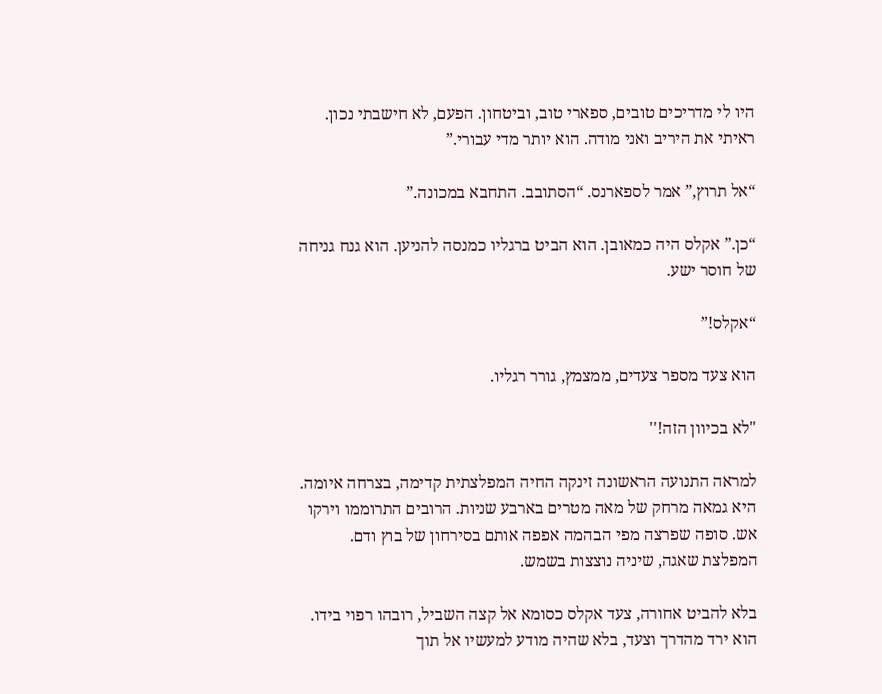היו לי מדריכים טובים, ספארי טוב, וביטחון. הפעם, לא חישבתי נכון. ראיתי את היריב ואני מודה. הוא יותר מדי עבורי.”

“אל תרוץ,” אמר לספארנס. “הסתובב. התחבא במכונה.”

“כן.” אקלס היה כמאובן. הוא הביט ברגליו כמנסה להניען. הוא גנח גניחה של חוסר ישע.

“אקלס!”

הוא צעד מספר צעדים, ממצמץ, גורר רגליו.

"לא בכיוון הזה!''

למראה התנועה הראשונה זינקה החיה המפלצתית קדימה, בצרחה איומה. היא גמאה מרחק של מאה מטרים בארבע שניות. הרובים התרוממו וירקו אש. סופה שפרצה מפי הבהמה אפפה אותם בסירחון של בוץ ודם. המפלצת שאגה, שיניה נוצצות בשמש.

בלא להביט אחורה, צעד אקלס כסומא אל קצה השביל, רובהו רפוי בידו. הוא ירד מהדרך וצעד, בלא שהיה מודע למעשיו אל תוך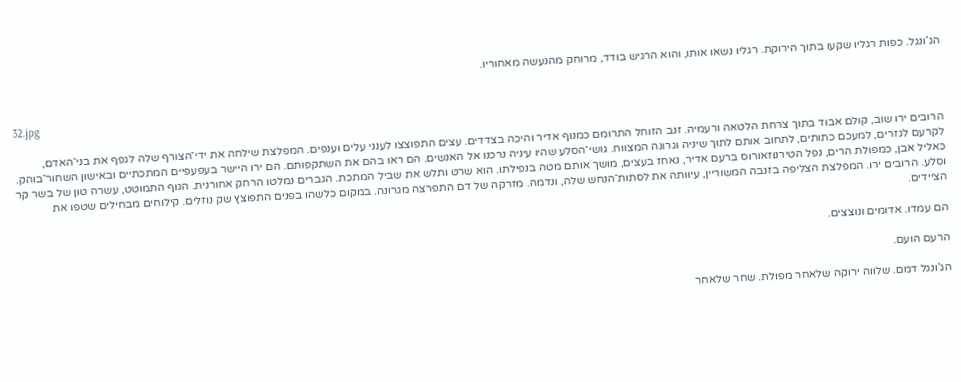הג’ונגל. כפות רגליו שקעו בתוך הירוקת. רגליו נשאו אותו, והוא הרגיש בודד, מרוחק מהנעשה מאחוריו.


32.jpg

הרובים ירו שוב, קולם אבוד בתוך צרחת הלטאה ורעמיה. זנב הזוחל התרומם כמנוף אדיר והיכה בצדדים. עצים התפוצצו לענני עלים וענפים. המפלצת שילחה את ידי־הצורף שלה לגפף את בני־האדם, לקרעם לגזרים, למעכם כתותים, לתחוב אותם לתוך שיניה וגרונה המצווח. גושי־הסלע שהיו עיניה נרכנו אל האנשים. הם ראו בהם את השתקפותם. הם ירו היישר בעפעפיים המתכתיים ובאישון השחור־בוהק. כאליל אבן, כמפולת הרים, נפל הטירנוזאורוס ברעם אדיר, נאחז בעצים, מושך אותם מטה בנפילתו. הוא שרט ותלש את שביל המתכת. הגברים נמלטו הרחק אחורנית. הגוף התמוטט, עשרה טון של בשר קר וסלע. הרובים ירו. המפלצת הצליפה בזנבה המשוריין, עיוותה את לסתות־הנחש שלה, ונדמה. מזרקה של דם התפרצה מגרונה. במקום כלשהו בפנים התפוצץ שק נוזלים. קילוחים מבחילים שטפו את הציידים.

הם עמדו. אדומים ונוצצים.

הרעם הועם.

הג’ונגל דמם. שלווה ירוקה שלאחר מפולת. שחר שלאחר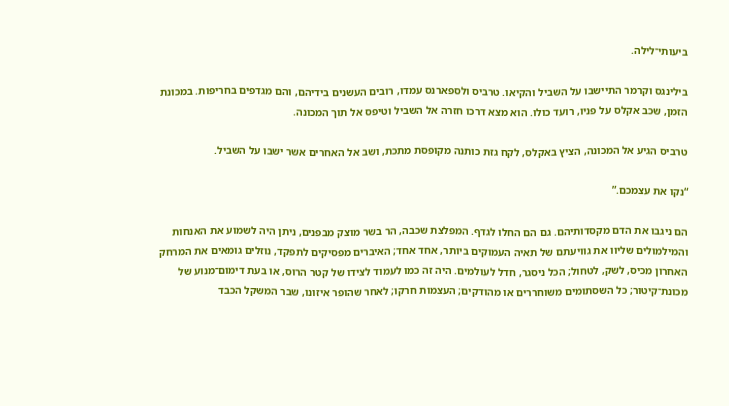ביעותי־לילה.

בילינגס וקרמר התיישבו על השביל והקיאו. טרביס ולספארנס עמדו, רובים העשנים בידיהם, והם מגדפים בחריפות. במכונת הזמן, שכב אקלס על פניו, רועד כולו. הוא מצא דרכו חזרה אל השביל וטיפס אל תוך המכונה.

טרביס הגיע אל המכונה, הציץ באקלס, לקח גזת כותנה מקופסת מתכת, ושב אל האחרים אשר ישבו על השביל.

“נקו את עצמכם.”

הם ניגבו את הדם מקסדותיהם. גם הם החלו לגדף. המפלצת שכבה, הר בשר מוצק מבפנים, ניתן היה לשמוע את האנחות והמילמולים שליוו את גוויעתם של תאיה העמוקים ביותר, אחד אחד; האיברים מפסיקים לתפקד, נוזלים גומאים את המרחק האחרון מכיס, לשק, לטחול; הכל ניסגר, חדל לעולמים. היה זה כמו לעמוד לצידו של קטר הרוס, או בעת דימום־מנוע של מכונת־קיטור; כל השסתומים משוחררים או מהודקים; העצמות חרקו; לאחר שהופר איזונו, שבר המשקל הכבד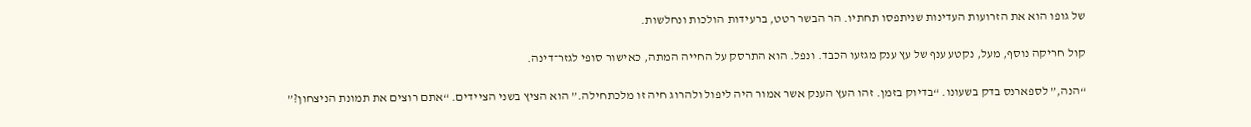של גופו הוא את הזרועות העדינות שניתפסו תחתיו. הר הבשר רטט, ברעידות הולכות ונחלשות.

קול חריקה נוסף, מעל, נקטע ענף של עץ ענק מגזעו הכבד. ונפל. הוא התרסק על החייה המתה, כאישור סופי לגזר־דינה.

“הנה,” לספארנס בדק בשעונו. “בדיוק בזמן. זהו העץ הענק אשר אמור היה ליפול ולהרוג חיה זו מלכתחילה.” הוא הציץ בשני הציידים. “אתם רוצים את תמונת הניצחון?”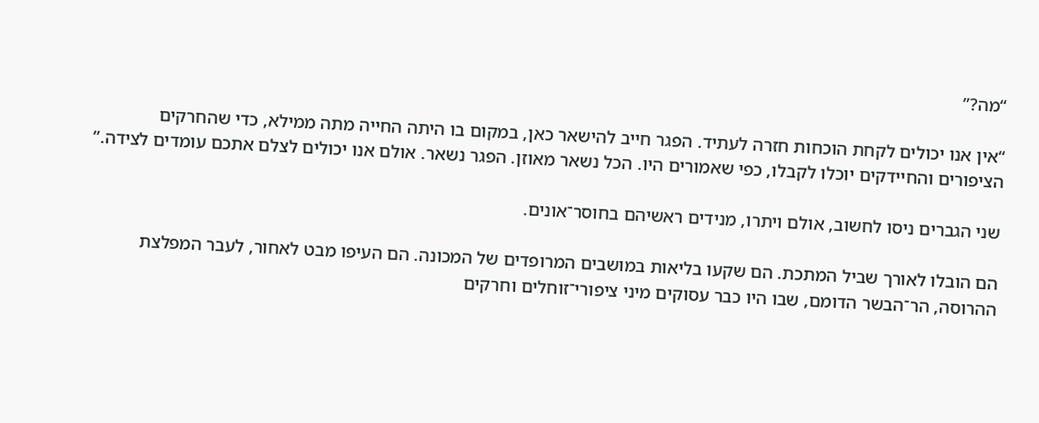“מה?”

“אין אנו יכולים לקחת הוכחות חזרה לעתיד. הפגר חייב להישאר כאן, במקום בו היתה החייה מתה ממילא, כדי שהחרקים הציפורים והחיידקים יוכלו לקבלו, כפי שאמורים היו. הכל נשאר מאוזן. הפגר נשאר. אולם אנו יכולים לצלם אתכם עומדים לצידה.”

שני הגברים ניסו לחשוב, אולם ויתרו, מנידים ראשיהם בחוסר־אונים.

הם הובלו לאורך שביל המתכת. הם שקעו בליאות במושבים המרופדים של המכונה. הם העיפו מבט לאחור, לעבר המפלצת ההרוסה, הר־הבשר הדומם, שבו היו כבר עסוקים מיני ציפורי־זוחלים וחרקים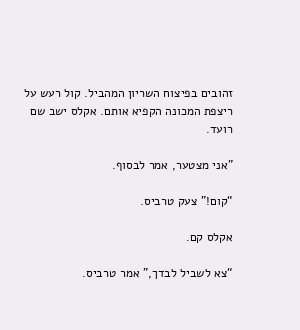זהובים בפיצוח השריון המהביל. קול רעש על ריצפת המכונה הקפיא אותם. אקלס ישב שם רועד.

"אני מצטער, אמר לבסוף.

“קום!” צעק טרביס.

אקלס קם.

“צא לשביל לבדך,” אמר טרביס.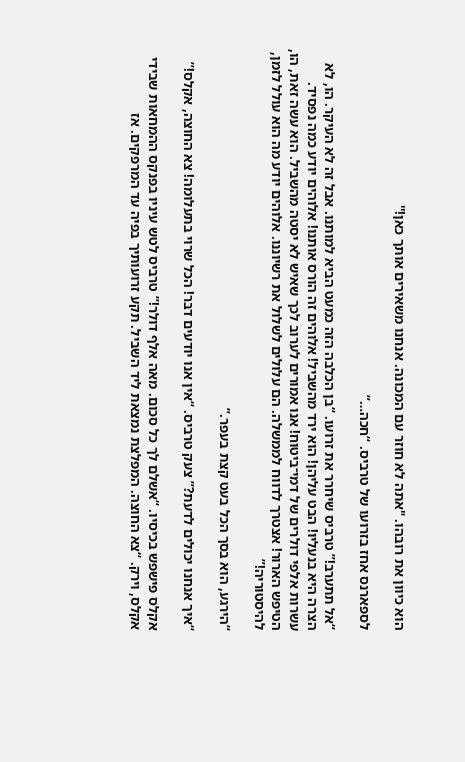הוא כיוון את רובהו. "אתה לא חוזר עם המכונה. אנחנו משאירים אותך כאן!''

לספארנס אחז בזרועו של טרביס. “חכה…”

“אל תתערב!” טרביס שיחרר את זרועו. “בן הכלבה הזה כמעט הביא למותנו. אבל זה לא העיקר. הו, לא הצרה היא בנעליו! הבט עליהן! הוא ירד מהשביל! אלוהים זה הורס אותנו! אלוהים יודע כמה נפסיד. עשרות אלפי דולרים של דמי־ביטוח! אנו אמורים לערוב לכך שאיש לא יסטה מהשביל. הוא עשה זאת, הו, הטיפש הארור! אצטרך לדווח לממשלה. הם עלולים לשלול את רשיוננו. אלוהים יודע מה הוא עולל לזמן, להיסטוריה!”

“הירגע, הוא בסך הכל בעט קצת בעפר.”

“איך אנחנו יכולים לדעת?” צעק טרביס. “אין אנו יודעים דבר! הכל שרוי בתעלומה! צא החוצה, אקלס!”

אקלס פישפש בכיסיו. “אשלם לך כל סכום. מאה אלף דולר!” טרביס לטש עיניו בפנקס ההמחאות שבידי אקלס, וירק. “צא החוצה. המפלצת נמצאת ליד השביל. תקע זרועותיך בפיה עד המרפקים. אז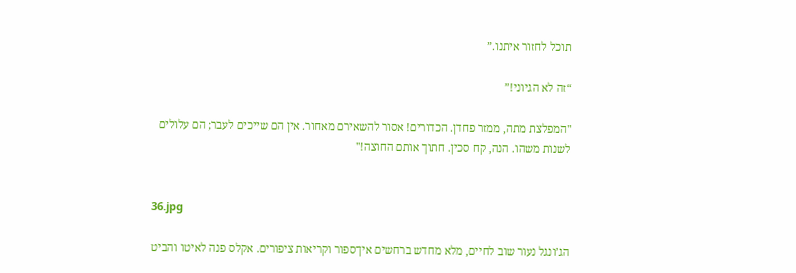תוכל לחזור איתנו.”

“זה לא הגיוני!”

"המפלצת מתה, ממזר פחדן. הכדורים! אסור להשאירם מאחור. אין הם שייכים לעבר; הם עלולים לשנות משהו. הנה, קח סכין. חתוך אותם החוצה!''


36.jpg

הג’ונגל נעור שוב לחיים, מלא מחדש ברחשים אין־ספור וקריאות ציפורים. אקלס פנה לאיטו והביט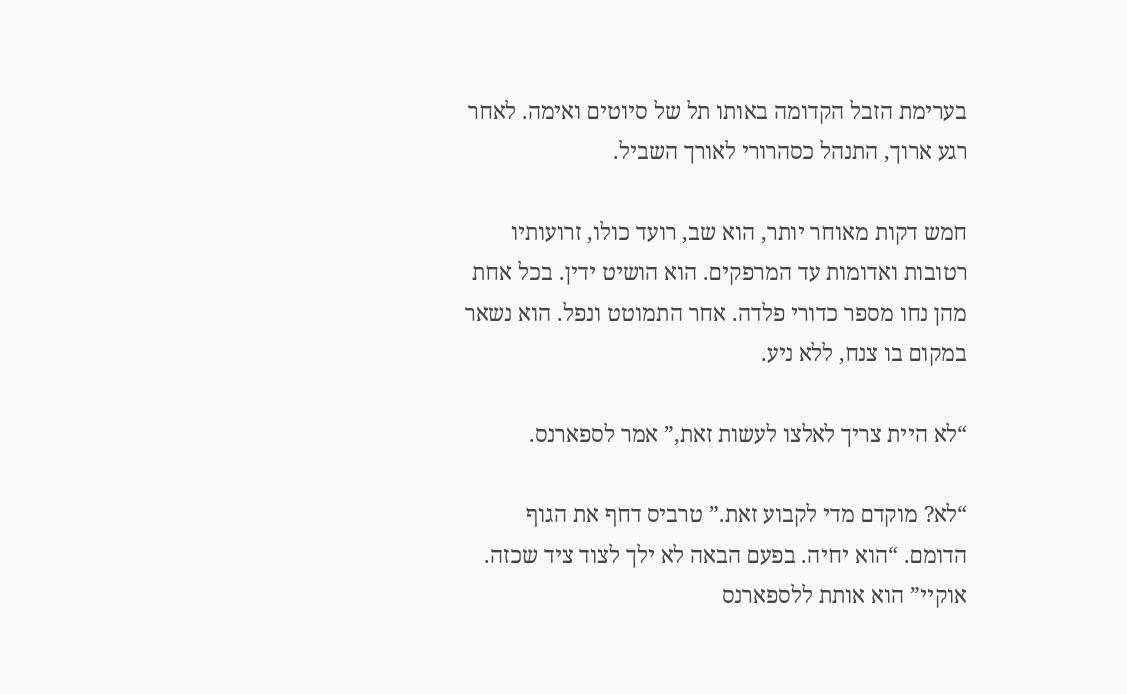בערימת הזבל הקדומה באותו תל של סיוטים ואימה. לאחר רגע ארוך, התנהל כסהרורי לאורך השביל.

חמש דקות מאוחר יותר, הוא שב, רועד כולו, זרועותיו רטובות ואדומות עד המרפקים. הוא הושיט ידין. בכל אחת מהן נחו מספר כדורי פלדה. אחר התמוטט ונפל. הוא נשאר במקום בו צנח, ללא ניע.

“לא היית צריך לאלצו לעשות זאת,” אמר לספארנס.

“לא? מוקדם מדי לקבוע זאת.” טרביס דחף את הגוף הדומם. “הוא יחיה. בפעם הבאה לא ילך לצוד ציד שכזה. אוקיי” הוא אותת ללספארנס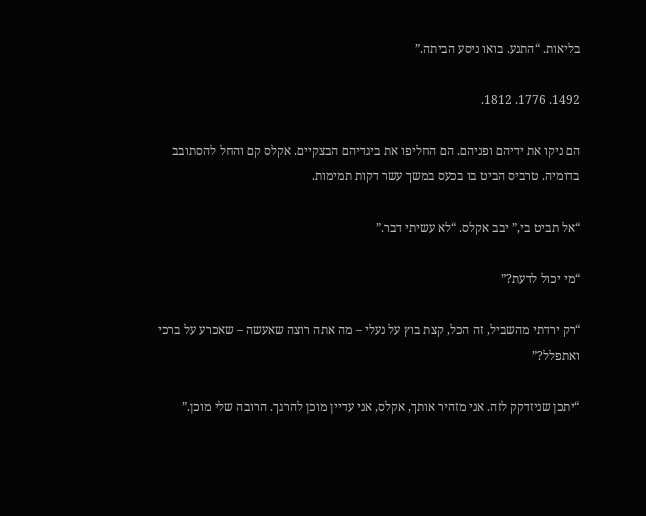בליאות. “התנע. בואו ניסע הביתה.”

1492. 1776. 1812.

הם ניקו את ידיהם ופניהם. הם החליפו את ביגדיהם הבצקיים. אקלס קם והחל להסתובב בדומיה. טרביס הביט בו בכעס במשך עשר דקות תמימות.

“אל תביט בי,” יבב אקלס. “לא עשיתי דבר.”

“מי יכול לדעת?”

“רק ירדתי מהשביל, זה הכל, קצת בוץ על נעלי – מה אתה רוצה שאעשה – שאכרע על ברכי ואתפלל?”

“יתכן שניזדקק לזה. אני מזהיר אותך, אקלס, אני עדיין מוכן להרגך. הרובה שלי מוכן.”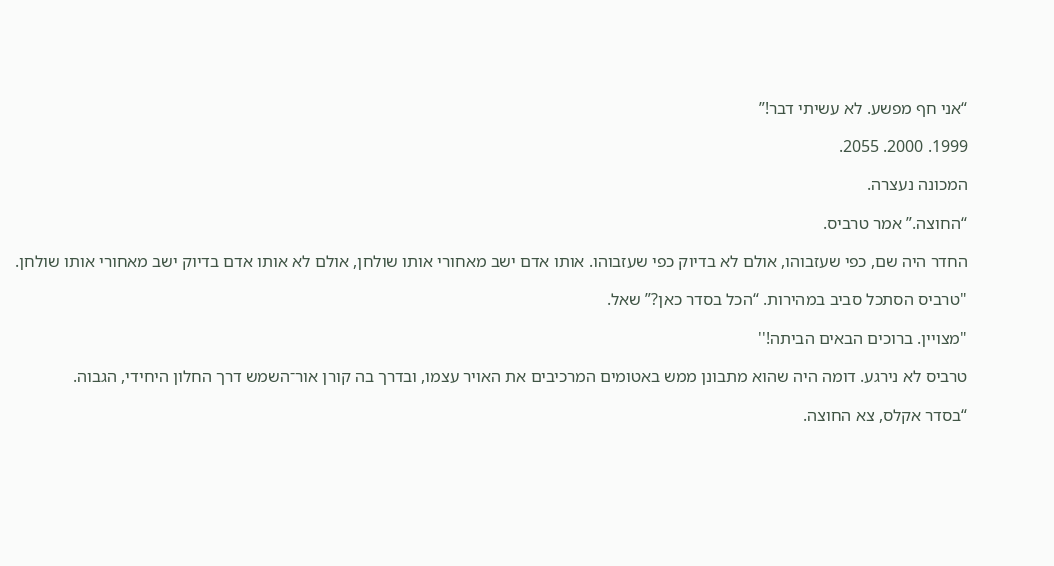“אני חף מפשע. לא עשיתי דבר!”

1999. 2000. 2055.

המכונה נעצרה.

“החוצה.” אמר טרביס.

החדר היה שם, כפי שעזבוהו, אולם לא בדיוק כפי שעזבוהו. אותו אדם ישב מאחורי אותו שולחן, אולם לא אותו אדם בדיוק ישב מאחורי אותו שולחן.

"טרביס הסתכל סביב במהירות. “הכל בסדר כאן?” שאל.

"מצויין. ברוכים הבאים הביתה!''

טרביס לא נירגע. דומה היה שהוא מתבונן ממש באטומים המרכיבים את האויר עצמו, ובדרך בה קורן אור־השמש דרך החלון היחידי, הגבוה.

“בסדר אקלס, צא החוצה.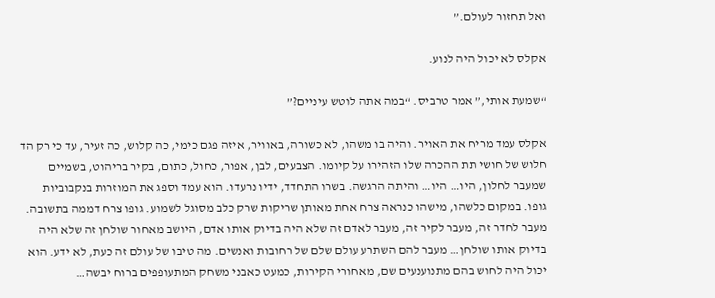ואל תחזור לעולם.”

אקלס לא יכול היה לנוע.

“שמעת אותי,” אמר טרביס. “במה אתה לוטש עיניים?”

אקלס עמד מריח את האויר. והיה בו משהו, לא כשורה, באוויר, איזה פגם כימי, כה קלוש, כה זעיר, עד כי רק הד חלוש של חושי תת ההכרה שלו הזהירו על קיומו. הצבעים, לבן, אפור, כחול, כתום, בקיר בריהוט, בשמיים שמעבר לחלון, היו… היו… והיתה הרגשה. בשרו התחדד, ידיו נרעדו. הוא עמד וספג את המוזרות בנקבוביות גופו. במקום כלשהו, מישהו כנראה צרח אחת מאותן שריקות שרק כלב מסוגל לשמוע. גופו צרח דממה בתשובה. מעבר לחדר זה, מעבר לקיר זה, מעבר לאדם זה שלא היה בדיוק אותו אדם, היושב מאחור שולחן זה שלא היה בדיוק אותו שולחן… מעבר להם השתרע עולם שלם של רחובות ואנשים. מה טיבו של עולם זה כעת, לא ידע. הוא יכול היה לחוש בהם מתנוענעים שם, מאחורי הקירות, כמעט כאבני משחק המתעופפים ברוח יבשה…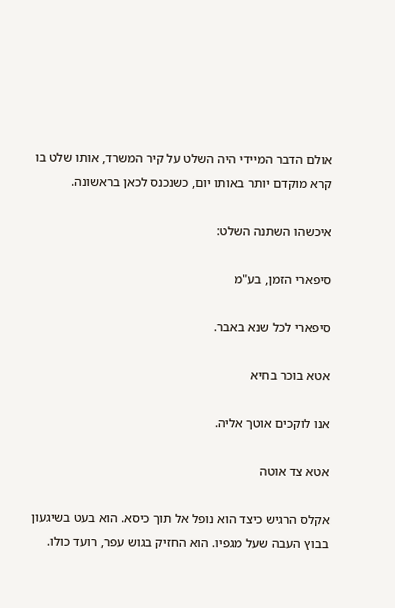אולם הדבר המיידי היה השלט על קיר המשרד, אותו שלט בו קרא מוקדם יותר באותו יום, כשנכנס לכאן בראשונה.

איכשהו השתנה השלט:

סיפארי הזמן, בע"מ

סיפארי לכל שנא באבר.

אטא בוכר בחיא

אנו לוקכים אוטך אליה.

אטא צד אוטה

אקלס הרגיש כיצד הוא נופל אל תוך כיסא. הוא בעט בשיגעון בבוץ העבה שעל מגפיו. הוא החזיק בגוש עפר, רועד כולו.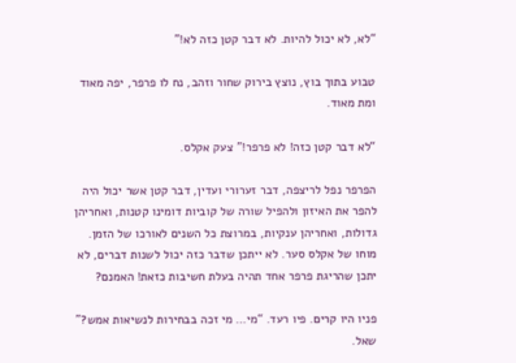“לא, לא יכול להיות. לא דבר קטן כזה לא!”

טבוע בתוך בוץ, נוצץ בירוק שחור וזהב, נח לו פרפר, יפה מאוד ומת מאוד.

“לא דבר קטן כזה! לא פרפר!” צעק אקלס.

הפרפר נפל לריצפה, דבר זערורי ועדין, דבר קטן אשר יכול היה להפר את האיזון ולהפיל שורה של קוביות דומינו קטנות, ואחריהן גדולות, ואחריהן ענקיות, במרוצת כל השנים לאורכו של הזמן. מוחו של אקלס סער. לא ייתכן שדבר כזה יכול לשנות דברים, לא יתכן שהריגת פרפר אחד תהיה בעלת חשיבות כזאת! האמנם?

פניו היו קרים. פיו רעד. “מי… מי זכה בבחירות לנשיאות אמש?” שאל.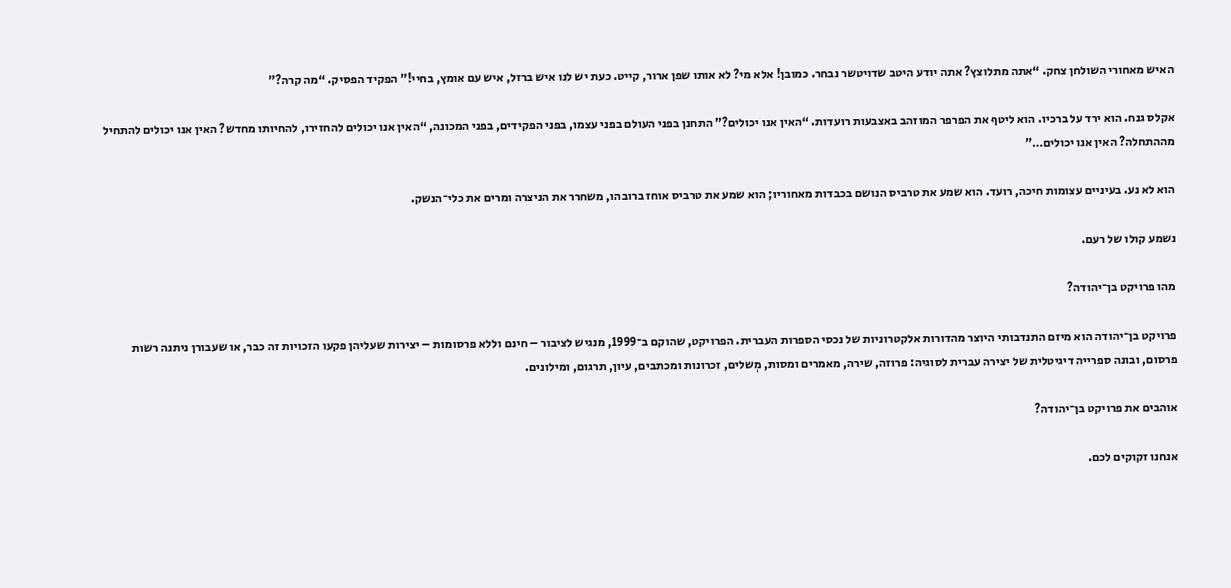האיש מאחורי השולחן צחק. “אתה מתלוצץ? אתה יודע היטב שדויטשר נבחר. כמובן! אלא מי? לא אותו שפן ארור, קייט. כעת יש לנו איש ברזל, איש עם אומץ, בחיי!” הפקיד הפסיק. “מה קרה?”

אקלס גנח. הוא ירד על ברכיו. הוא ליטף את הפרפר המוזהב באצבעות רועדות. “האין אנו יכולים?” התחנן בפני העולם בפני עצמו, בפני הפקידים, בפני המכונה, “האין אנו יכולים להחזירו, להחיותו מחדש? האין אנו יכולים להתחיל מההתחלה? האין אנו יכולים…”

הוא לא נע. בעיניים עצומות חיכה, רועד. הוא שמע את טרביס הנושם בכבדות מאחוריו; הוא שמע את טרביס אוחז ברובהו, משחרר את הניצרה ומרים את כלי־הנשק.

נשמע קולו של רעם.

מהו פרויקט בן־יהודה?

פרויקט בן־יהודה הוא מיזם התנדבותי היוצר מהדורות אלקטרוניות של נכסי הספרות העברית. הפרויקט, שהוקם ב־1999, מנגיש לציבור – חינם וללא פרסומות – יצירות שעליהן פקעו הזכויות זה כבר, או שעבורן ניתנה רשות פרסום, ובונה ספרייה דיגיטלית של יצירה עברית לסוגיה: פרוזה, שירה, מאמרים ומסות, מְשלים, זכרונות ומכתבים, עיון, תרגום, ומילונים.

אוהבים את פרויקט בן־יהודה?

אנחנו זקוקים לכם.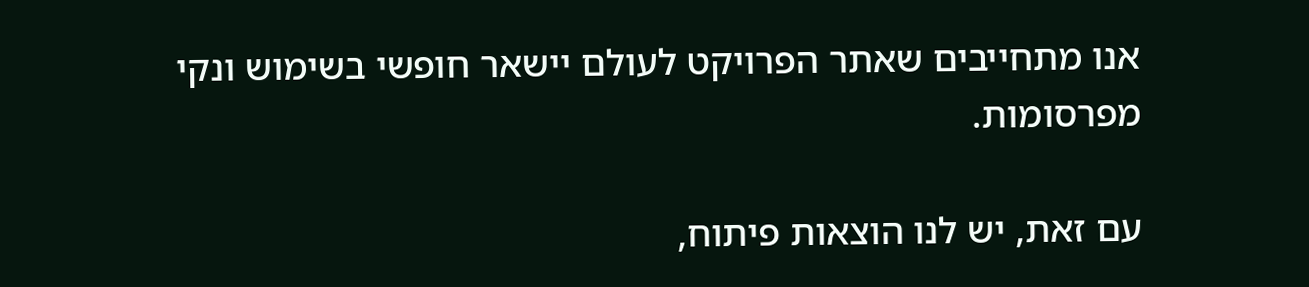אנו מתחייבים שאתר הפרויקט לעולם יישאר חופשי בשימוש ונקי מפרסומות.

עם זאת, יש לנו הוצאות פיתוח,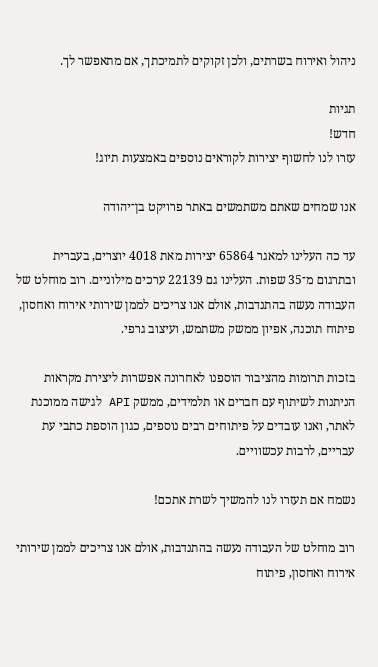ניהול ואירוח בשרתים, ולכן זקוקים לתמיכתך, אם מתאפשר לך.

תגיות
חדש!
עזרו לנו לחשוף יצירות לקוראים נוספים באמצעות תיוג!

אנו שמחים שאתם משתמשים באתר פרויקט בן־יהודה

עד כה העלינו למאגר 65864 יצירות מאת 4018 יוצרים, בעברית ובתרגום מ־35 שפות. העלינו גם 22139 ערכים מילוניים. רוב מוחלט של העבודה נעשה בהתנדבות, אולם אנו צריכים לממן שירותי אירוח ואחסון, פיתוח תוכנה, אפיון ממשק משתמש, ועיצוב גרפי.

בזכות תרומות מהציבור הוספנו לאחרונה אפשרות ליצירת מקראות הניתנות לשיתוף עם חברים או תלמידים, ממשק API לגישה ממוכנת לאתר, ואנו עובדים על פיתוחים רבים נוספים, כגון הוספת כתבי עת עבריים, לרבות עכשוויים.

נשמח אם תעזרו לנו להמשיך לשרת אתכם!

רוב מוחלט של העבודה נעשה בהתנדבות, אולם אנו צריכים לממן שירותי אירוח ואחסון, פיתוח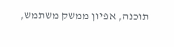תוכנה, אפיון ממשק משתמש,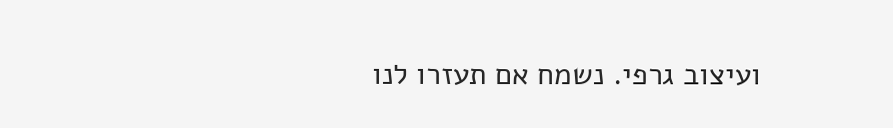ועיצוב גרפי. נשמח אם תעזרו לנו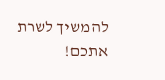להמשיך לשרת אתכם!